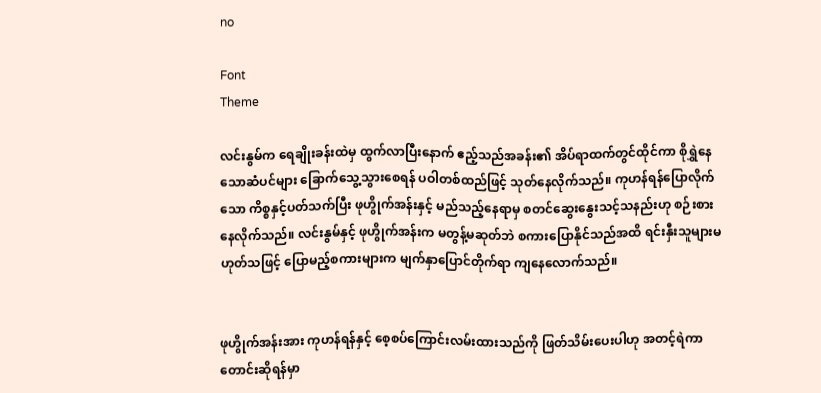no

Font
Theme

လင်းနွမ်က ရေချိုးခန်းထဲမှ ထွက်လာပြီးနောက် ဧည့်သည်အခန်း၏ အိပ်ရာထက်တွင်ထိုင်ကာ စိုရွှဲနေသောဆံပင်များ ခြောက်သွေ့သွားစေရန် ပဝါတစ်ထည်ဖြင့် သုတ်နေလိုက်သည်။ ကုဟန်ရန်ပြောလိုက်သော ကိစ္စနှင့်ပတ်သက်ပြီး ဖုဟွိုက်အန်းနှင့် မည်သည့်နေရာမှ စတင်ဆွေးနွေးသင့်သနည်းဟု စဉ်းစားနေလိုက်သည်။ လင်းနွမ်နှင့် ဖုဟွိုက်အန်းက မတွန့်မဆုတ်ဘဲ စကားပြောနိုင်သည်အထိ ရင်းနှီးသူများမဟုတ်သဖြင့် ပြောမည့်စကားများက မျက်နှာပြောင်တိုက်ရာ ကျနေလောက်သည်။


ဖုဟွိုက်အန်းအား ကုဟန်ရန်နှင့် စေ့စပ်ကြောင်းလမ်းထားသည်ကို ဖြတ်သိမ်းပေးပါဟု အတင့်ရဲကာ တောင်းဆိုရန်မှာ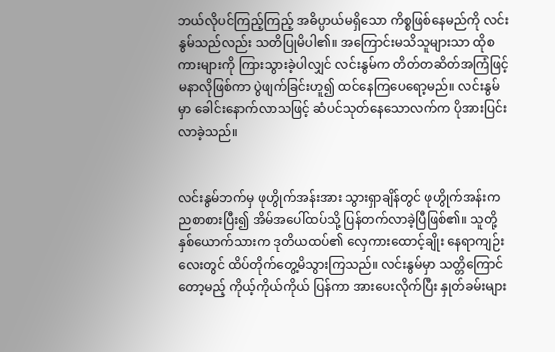ဘယ်လိုပင်ကြည့်ကြည့် အဓိပ္ပာယ်မရှိသော ကိစ္စဖြစ်နေမည်ကို လင်းနွမ်သည်လည်း သတိပြုမိပါ၏။ အကြောင်းမသိသူများသာ ထိုစကားများကို ကြားသွားခဲ့ပါလျှင် လင်းနွမ်က တိတ်တဆိတ်အကြံဖြင့် မနာလိုဖြစ်ကာ ပွဲဖျက်ခြင်းဟူ၍ ထင်နေကြပေရော့မည်။ လင်းနွမ်မှာ ခေါင်းနောက်လာသဖြင့် ဆံပင်သုတ်နေသောလက်က ပိုအားပြင်းလာခဲ့သည်။


လင်းနွမ်ဘက်မှ ဖုဟွိုက်အန်းအား သွားရှာချိန်တွင် ဖုဟွိုက်အန်းက ညစာစားပြီး၍ အိမ်အပေါ်ထပ်သို့ ပြန်တက်လာခဲ့ပြီဖြစ်၏။ သူတို့နှစ်ယောက်သားက ဒုတိယထပ်၏ လှေကားထောင့်ချိုး နေရာကျဉ်းလေးတွင် ထိပ်တိုက်တွေ့မိသွားကြသည်။ လင်းနွမ်မှာ သတ္တိကြောင်တော့မည့် ကိုယ့်ကိုယ်ကိုယ် ပြန်ကာ အားပေးလိုက်ပြီး နှုတ်ခမ်းများ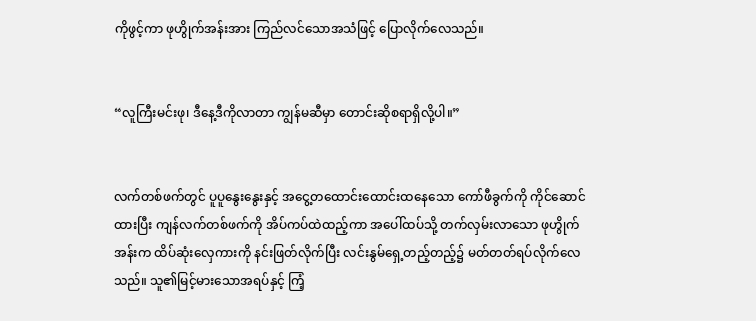ကိုဖွင့်ကာ ဖုဟွိုက်အန်းအား ကြည်လင်သောအသံဖြင့် ပြောလိုက်လေသည်။


“လူကြီးမင်းဖု၊ ဒီနေ့ဒီကိုလာတာ ကျွန်မဆီမှာ တောင်းဆိုစရာရှိလို့ပါ။”


လက်တစ်ဖက်တွင် ပူပူနွေးနွေးနှင့် အငွေ့တထောင်းထောင်းထနေသော ကော်ဖီခွက်ကို ကိုင်ဆောင်ထားပြီး ကျန်လက်တစ်ဖက်ကို အိပ်ကပ်ထဲထည့်ကာ အပေါ်ထပ်သို့ တက်လှမ်းလာသော ဖုဟွိုက်အန်းက ထိပ်ဆုံးလှေကားကို နင်းဖြတ်လိုက်ပြီး လင်းနွမ်ရှေ့တည့်တည့်၌ မတ်တတ်ရပ်လိုက်လေသည်။ သူ၏မြင့်မားသောအရပ်နှင့် ကြံ့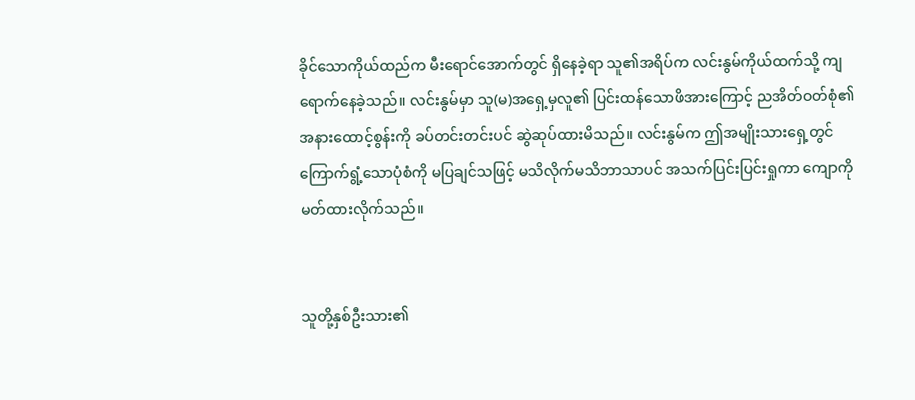ခိုင်သောကိုယ်ထည်က မီးရောင်အောက်တွင် ရှိနေခဲ့ရာ သူ၏အရိပ်က လင်းနွမ်ကိုယ်ထက်သို့ ကျရောက်နေခဲ့သည်။ လင်းနွမ်မှာ သူ(မ)အရှေ့မှလူ၏ ပြင်းထန်သောဖိအားကြောင့် ညအိတ်ဝတ်စုံ၏ အနားထောင့်စွန်းကို ခပ်တင်းတင်းပင် ဆွဲဆုပ်ထားမိသည်။ လင်းနွမ်က ဤအမျိုးသားရှေ့တွင် ကြောက်ရွံ့သောပုံစံကို မပြချင်သဖြင့် မသိလိုက်မသိဘာသာပင် အသက်ပြင်းပြင်းရှုကာ ကျောကိုမတ်ထားလိုက်သည်။


သူတို့နှစ်ဦးသား၏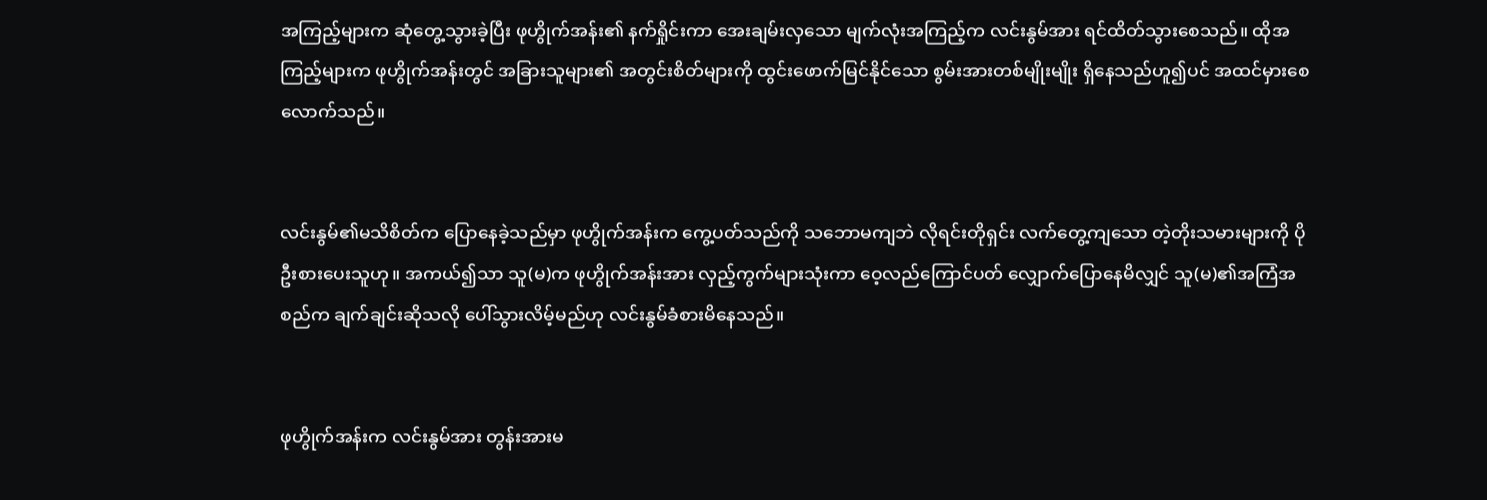အကြည့်များက ဆုံတွေ့သွားခဲ့ပြီး ဖုဟွိုက်အန်း၏ နက်ရှိုင်းကာ အေးချမ်းလှသော မျက်လုံးအကြည့်က လင်းနွမ်အား ရင်ထိတ်သွားစေသည်။ ထိုအကြည့်များက ဖုဟွိုက်အန်းတွင် အခြားသူများ၏ အတွင်းစိတ်များကို ထွင်းဖောက်မြင်နိုင်သော စွမ်းအားတစ်မျိုးမျိုး ရှိနေသည်ဟူ၍ပင် အထင်မှားစေလောက်သည်။


လင်းနွမ်၏မသိစိတ်က ပြောနေခဲ့သည်မှာ ဖုဟွိုက်အန်းက ကွေ့ပတ်သည်ကို သဘောမကျဘဲ လိုရင်းတိုရှင်း လက်တွေ့ကျသော တဲ့တိုးသမားများကို ပိုဦးစားပေးသူဟု။ အကယ်၍သာ သူ(မ)က ဖုဟွိုက်အန်းအား လှည့်ကွက်များသုံးကာ ဝေ့လည်ကြောင်ပတ် လျှောက်ပြောနေမိလျှင် သူ(မ)၏အကြံအစည်က ချက်ချင်းဆိုသလို ပေါ်သွားလိမ့်မည်ဟု လင်းနွမ်ခံစားမိနေသည်။


ဖုဟွိုက်အန်းက လင်းနွမ်အား တွန်းအားမ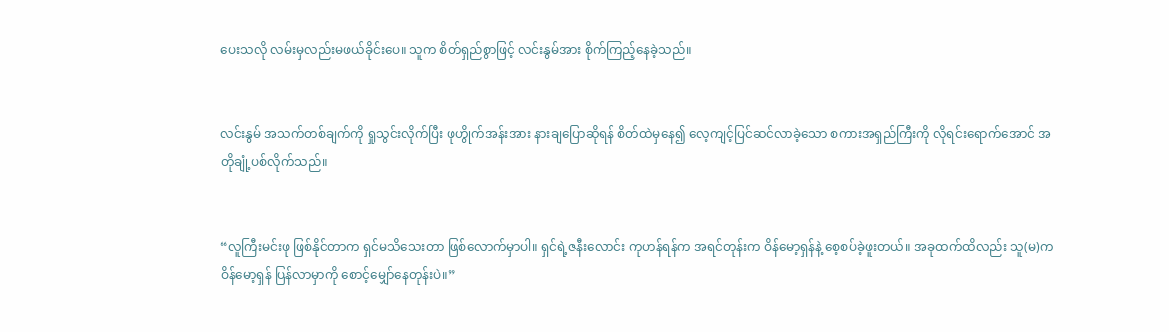ပေးသလို လမ်းမှလည်းမဖယ်ခိုင်းပေ။ သူက စိတ်ရှည်စွာဖြင့် လင်းနွမ်အား စိုက်ကြည့်နေခဲ့သည်။


လင်းနွမ် အသက်တစ်ချက်ကို ရှုသွင်းလိုက်ပြီး ဖုဟွိုက်အန်းအား နားချပြောဆိုရန် စိတ်ထဲမှနေ၍ လေ့ကျင့်ပြင်ဆင်လာခဲ့သော စကားအရှည်ကြီးကို လိုရင်းရောက်အောင် အတိုချုံ့ပစ်လိုက်သည်။


“လူကြီးမင်းဖု ဖြစ်နိုင်တာက ရှင်မသိသေးတာ ဖြစ်လောက်မှာပါ။ ရှင်ရဲ့ဇနီးလောင်း ကုဟန်ရန်က အရင်တုန်းက ဝိန်မော့ရှန်နဲ့ စေ့စပ်ခဲ့ဖူးတယ်။ အခုထက်ထိလည်း သူ(မ)က ဝိန်မော့ရှန် ပြန်လာမှာကို စောင့်မျှော်နေတုန်းပဲ။”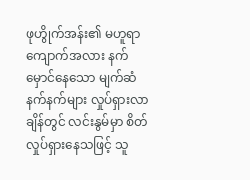ဖုဟွိုက်အန်း၏ မဟူရာကျောက်အလား နက်မှောင်နေသော မျက်ဆံနက်နက်များ လှုပ်ရှားလာချိန်တွင် လင်းနွမ်မှာ စိတ်လှုပ်ရှားနေသဖြင့် သူ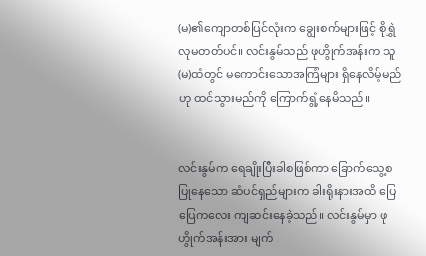(မ)၏ကျောတစ်ပြင်လုံးက ချွေးစက်များဖြင့် စိုရွှဲလုမတတ်ပင်။ လင်းနွမ်သည် ဖုဟွိုက်အန်းက သူ(မ)ထံတွင် မကောင်းသောအကြံများ ရှိနေလိမ့်မည်ဟု ထင်သွားမည်ကို ကြောက်ရွံ့နေမိသည်။


လင်းနွမ်က ရေချိုးပြီးခါစဖြစ်ကာ ခြောက်သွေ့စပြုနေသော ဆံပင်ရှည်များက ခါးရိုးနားအထိ ပြေပြေကလေး ကျဆင်းနေခဲ့သည်။ လင်းနွမ်မှာ ဖုဟွိုက်အန်းအား မျက်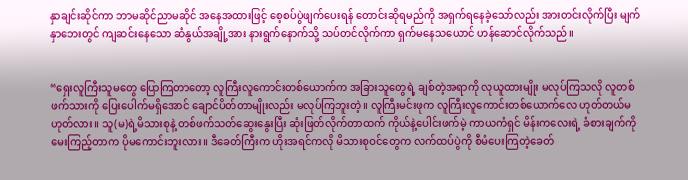နှာချင်းဆိုင်ကာ ဘာမဆိုင်ညာမဆိုင် အနေအထားဖြင့် စေ့စပ်ပွဲဖျက်ပေးရန် တောင်းဆိုရမည်ကို အရှက်ရနေခဲ့သော်လည်း အားတင်းလိုက်ပြီး မျက်နှာဘေးတွင် ကျဆင်းနေသော ဆံနွယ်အချို့အား နားရွက်နောက်သို့ သပ်တင်လိုက်ကာ ရှက်မနေသယောင် ဟန်ဆောင်လိုက်သည်။


“ရှေးလူကြီးသူမတွေ ပြောကြတာတော့ လူကြီးလူကောင်းတစ်ယောက်က အခြားသူတွေရဲ့ ချစ်တဲ့အရာကို လုယူထားမျိုး မလုပ်ကြသလို လူတစ်ဖက်သားကို ပြေးပေါက်မရှိအောင် ချောင်ပိတ်တာမျိုးလည်း မလုပ်ကြဘူးတဲ့။ လူကြီးမင်းဖုက လူကြီးလူကောင်းတစ်ယောက်လေ ဟုတ်တယ်မဟုတ်လား။ သူ(မ)ရဲ့မိသားစုနဲ့ တစ်ဖက်သတ်ဆွေးနွေးပြီး ဆုံးဖြတ်လိုက်တာထက် ကိုယ်နဲ့ပေါင်းဖက်မဲ့ ကာယကံရှင် မိန်းကလေးရဲ့ ခံစားချက်ကို မေးကြည့်တာက ပိုမကောင်းဘူးလား။ ဒီခေတ်ကြီးက ဟိုးအရင်ကလို မိသားစုဝင်တွေက လက်ထပ်ပွဲကို စီမံပေးကြတဲ့ခေတ်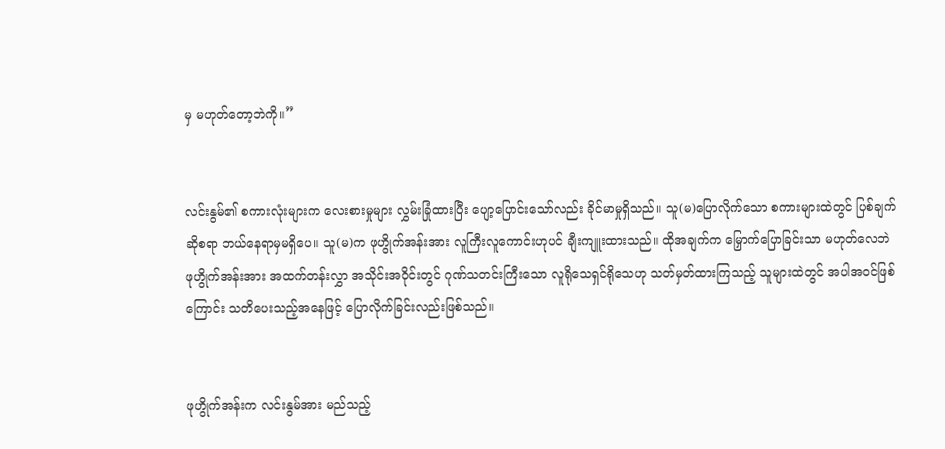မှ မဟုတ်တော့ဘဲကို။”


လင်းနွမ်၏ စကားလုံးများက လေးစားမှုများ လွှမ်းခြုံထားပြီး ပျော့ပြောင်းသော်လည်း ခိုင်မာမှုရှိသည်။ သူ(မ)ပြောလိုက်သော စကားများထဲတွင် ပြစ်ချက်ဆိုစရာ ဘယ်နေရာမှမရှိပေ။ သူ(မ)က ဖုဟွိုက်အန်းအား လူကြီးလူကောင်းဟုပင် ချီးကျူးထားသည်။ ထိုအချက်က မြှောက်ပြောခြင်းသာ မဟုတ်လေဘဲ ဖုဟွိုက်အန်းအား အထက်တန်းလွှာ အသိုင်းအဝိုင်းတွင် ဂုဏ်သတင်းကြီးသော လူရိုသေရှင်ရိုသေဟု သတ်မှတ်ထားကြသည့် သူများထဲတွင် အပါအဝင်ဖြစ်ကြောင်း သတိပေးသည့်အနေဖြင့် ပြောလိုက်ခြင်းလည်းဖြစ်သည်။


ဖုဟွိုက်အန်းက လင်းနွမ်အား မည်သည့်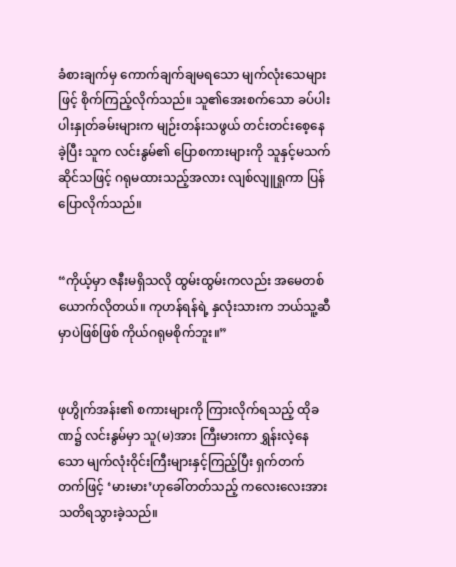ခံစားချက်မှ ကောက်ချက်ချမရသော မျက်လုံးသေများဖြင့် စိုက်ကြည့်လိုက်သည်။ သူ၏အေးစက်သော ခပ်ပါးပါးနှုတ်ခမ်းများက မျဉ်းတန်းသဖွယ် တင်းတင်းစေ့နေခဲ့ပြီး သူက လင်းနွမ်၏ ပြောစကားများကို သူနှင့်မသက်ဆိုင်သဖြင့် ဂရုမထားသည့်အလား လျစ်လျူရှုကာ ပြန်ပြောလိုက်သည်။


“ကိုယ့်မှာ ဇနီးမရှိသလို ထွမ်းထွမ်းကလည်း အမေတစ်ယောက်လိုတယ်။ ကုဟန်ရန်ရဲ့ နှလုံးသားက ဘယ်သူ့ဆီမှာပဲဖြစ်ဖြစ် ကိုယ်ဂရုမစိုက်ဘူး။”


ဖုဟွိုက်အန်း၏ စကားများကို ကြားလိုက်ရသည့် ထိုခဏ၌ လင်းနွမ်မှာ သူ(မ)အား ကြီးမားကာ ရွှန်းလဲ့နေသော မျက်လုံးဝိုင်းကြီးများနှင့်ကြည့်ပြီး ရှက်တက်တက်ဖြင့် ‘မားမား’ဟုခေါ်တတ်သည့် ကလေးလေးအား သတိရသွားခဲ့သည်။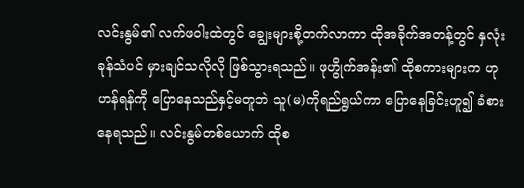လင်းနွမ်၏ လက်ဖဝါးထဲတွင် ချွေးများစို့တက်လာကာ ထိုအခိုက်အတန့်တွင် နှလုံးခုန်သံပင် မှားချင်သလိုလို ဖြစ်သွားရသည်။ ဖုဟွိုက်အန်း၏ ထိုစကားများက ဟုဟန်ရန်ကို ပြောနေသည်နှင့်မတူဘဲ သူ(မ)ကိုရည်ရွယ်ကာ ပြောနေခြင်းဟူ၍ ခံစားနေရသည်။ လင်းနွမ်တစ်ယောက် ထိုစ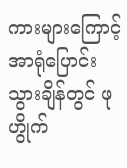ကားများကြောင့် အာရုံပြောင်းသွားချိန်တွင် ဖုဟွိုက်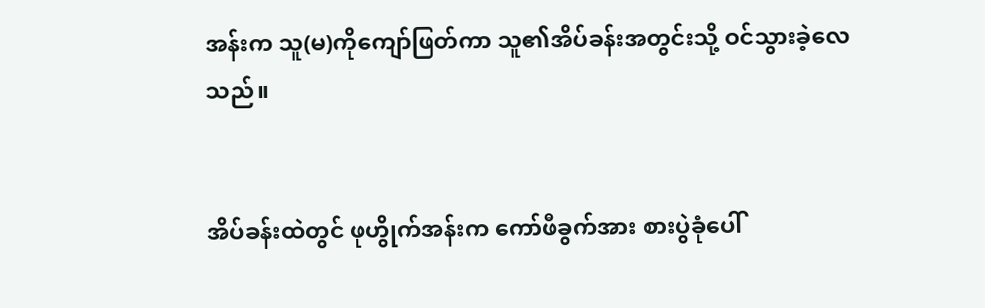အန်းက သူ(မ)ကိုကျော်ဖြတ်ကာ သူ၏အိပ်ခန်းအတွင်းသို့ ဝင်သွားခဲ့လေသည်။


အိပ်ခန်းထဲတွင် ဖုဟွိုက်အန်းက ကော်ဖီခွက်အား စားပွဲခုံပေါ်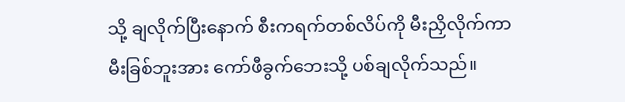သို့ ချလိုက်ပြီးနောက် စီးကရက်တစ်လိပ်ကို မီးညှိလိုက်ကာ မီးခြစ်ဘူးအား ကော်ဖီခွက်ဘေးသို့ ပစ်ချလိုက်သည်။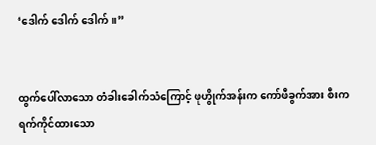‘ဒေါက် ဒေါက် ဒေါက်။”


ထွက်ပေါ်လာသော တံခါးခေါက်သံကြောင့် ဖုဟွိုက်အန်းက ကော်ဖီခွက်အား စီးကရက်ကိုင်ထားသော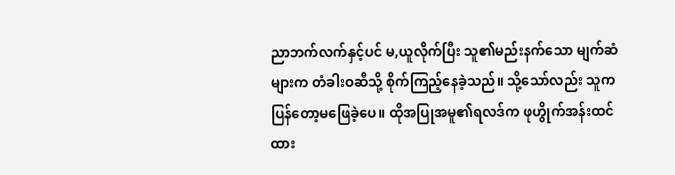ညာဘက်လက်နှင့်ပင် မ,ယူလိုက်ပြီး သူ၏မည်းနက်သော မျက်ဆံများက တံခါးဝဆီသို့ စိုက်ကြည့်နေခဲ့သည်။ သို့သော်လည်း သူက ပြန်တော့မဖြေခဲ့ပေ။ ထိုအပြုအမူ၏ရလဒ်က ဖုဟွိုက်အန်းထင်ထား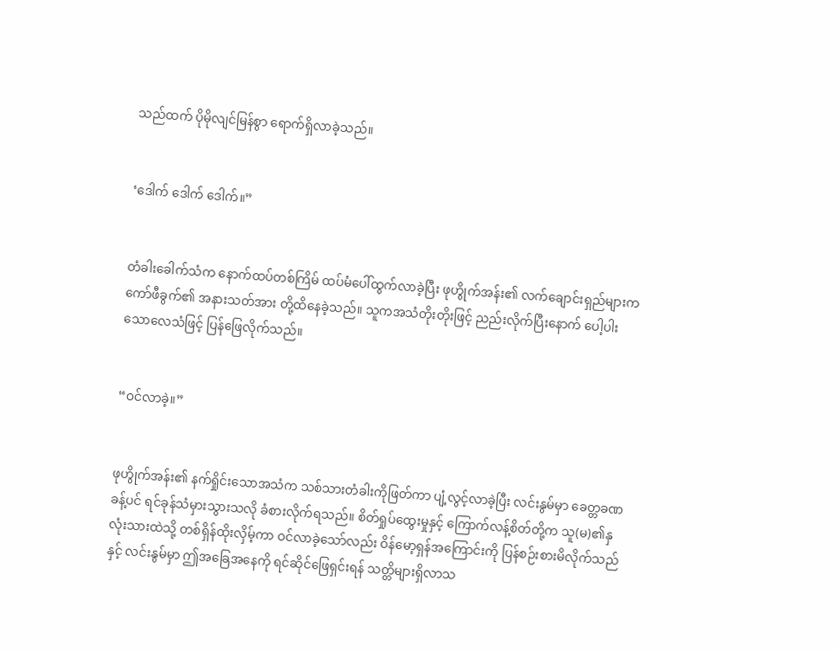သည်ထက် ပိုမိုလျင်မြန်စွာ ရောက်ရှိလာခဲ့သည်။


‘ဒေါက် ဒေါက် ဒေါက်။”


တံခါးခေါက်သံက နောက်ထပ်တစ်ကြိမ် ထပ်မံပေါ်ထွက်လာခဲ့ပြီး ဖုဟွိုက်အန်း၏ လက်ချောင်းရှည်များက ကော်ဖီခွက်၏ အနားသတ်အား တို့ထိနေခဲ့သည်။ သူကအသံတိုးတိုးဖြင့် ညည်းလိုက်ပြီးနောက် ပေါ့ပါးသောလေသံဖြင့် ပြန်ဖြေလိုက်သည်။


“ဝင်လာခဲ့။”


ဖုဟွိုက်အန်း၏ နက်ရှိုင်းသောအသံက သစ်သားတံခါးကိုဖြတ်ကာ ပျံ့လွင့်လာခဲ့ပြီး လင်းနွမ်မှာ ခေတ္တခဏခန့်ပင် ရင်ခုန်သံမှားသွားသလို ခံစားလိုက်ရသည်။ စိတ်ရှုပ်‌ထွေးမှုနှင့် ကြောက်လန့်စိတ်တို့က သူ(မ)၏နှလုံးသားထဲသို့ တစ်ရှိန်ထိုးလှိမ့်ကာ ဝင်လာခဲ့သော်လည်း ဝိန်မော့ရှန်အကြောင်းကို ပြန်စဉ်းစားမိလိုက်သည်နှင့် လင်းနွမ်မှာ ဤအခြေအနေကို ရင်ဆိုင်ဖြေရှင်းရန် သတ္တိများရှိလာသ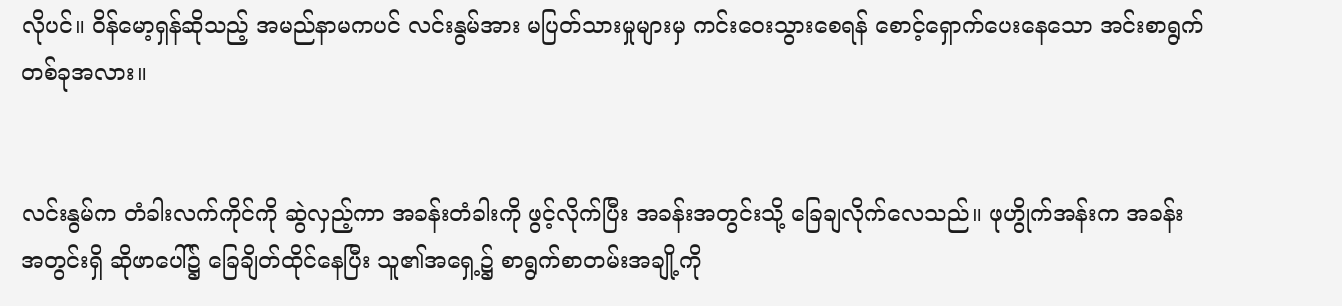လိုပင်။ ဝိန်မော့ရှန်ဆိုသည့် အမည်နာမကပင် လင်းနွမ်အား မပြတ်သားမှုများမှ ကင်းဝေးသွားစေရန် စောင့်ရှောက်ပေးနေသော အင်းစာရွက်တစ်ခုအလား။


လင်းနွမ်က တံခါးလက်ကိုင်ကို ဆွဲလှည့်ကာ အခန်းတံခါးကို ဖွင့်လိုက်ပြီး အခန်းအတွင်းသို့ ခြေချလိုက်လေသည်။ ဖုဟွိုက်အန်းက အခန်းအတွင်းရှိ ဆိုဖာပေါ်၌ ခြေချိတ်ထိုင်‌နေပြီး သူ၏အရှေ့၌ စာရွက်စာတမ်းအချို့ကို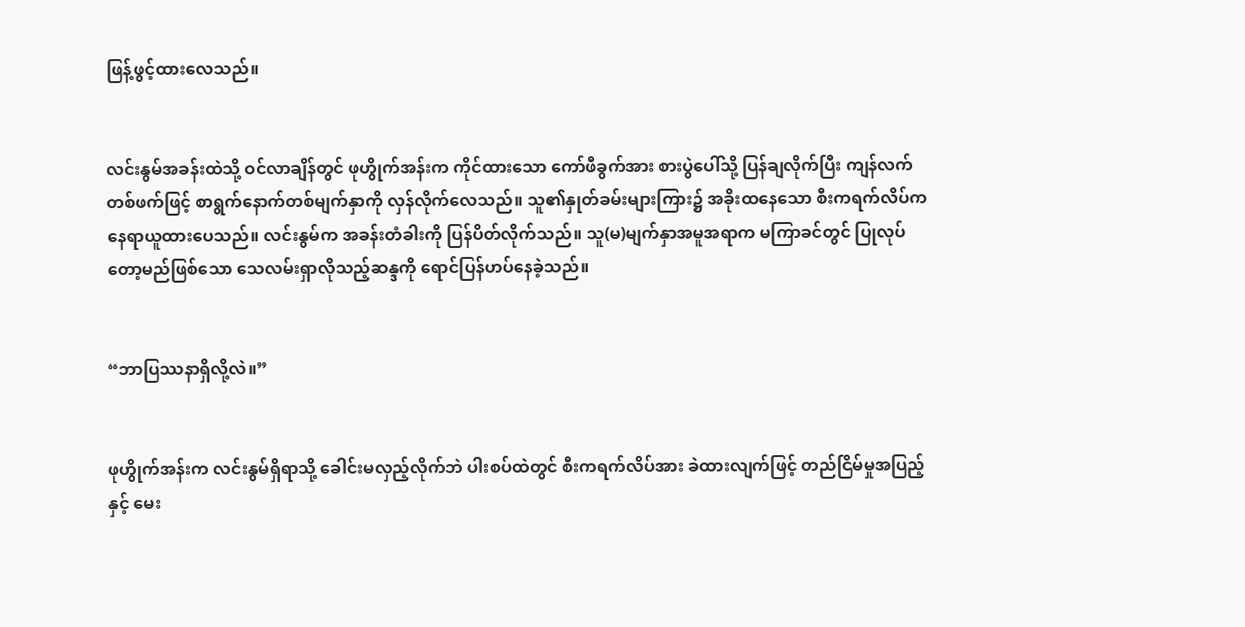ဖြန့်ဖွင့်ထားလေသည်။


လင်းနွမ်အခန်းထဲသို့ ဝင်လာချိန်တွင် ဖုဟွိုက်အန်းက ကိုင်ထားသော ကော်ဖီခွက်အား စားပွဲပေါ်သို့ ပြန်ချလိုက်ပြီး ကျန်လက်တစ်ဖက်ဖြင့် စာရွက်နောက်တစ်မျက်နှာကို လှန်လိုက်လေသည်။ သူ၏နှုတ်ခမ်းများကြား၌ အခိုးထနေသော စီးကရက်လိပ်က နေရာယူထားပေသည်။ လင်းနွမ်က အခန်းတံခါးကို ပြန်ပိတ်လိုက်သည်။ သူ(မ)မျက်နှာအမူအရာက မကြာခင်တွင် ပြုလုပ်တော့မည်ဖြစ်သော သေလမ်းရှာလိုသည့်ဆန္ဒကို ရောင်ပြန်ဟပ်နေခဲ့သည်။


“ဘာပြဿနာရှိလို့လဲ။”


ဖုဟွိုက်အန်းက လင်းနွမ်ရှိရာသို့ ခေါင်းမလှည့်လိုက်ဘဲ ပါးစပ်ထဲတွင် စီးကရက်လိပ်အား ခဲထားလျက်ဖြင့် တည်ငြိမ်မှုအပြည့်နှင့် မေး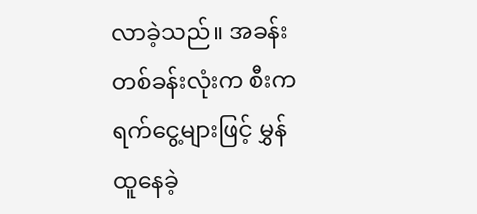လာခဲ့သည်။ အခန်းတစ်ခန်းလုံးက ‌စီးကရက်ငွေ့များဖြင့် မွှန်ထူနေခဲ့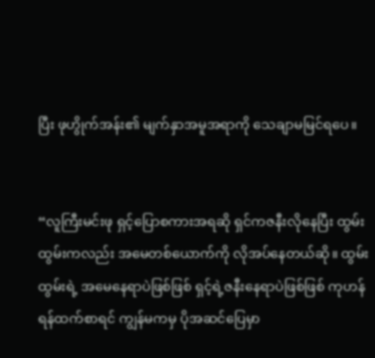ပြီး ဖုဟွိုက်အန်း၏ မျက်နှာအမူအရာကို သေချာမမြင်ရပေ။


“လူကြီးမင်းဖု ရှင့်ပြောစကားအရဆို ရှင်ကဇနီးလိုနေပြီး ထွမ်းထွမ်းကလည်း အမေတစ်ယောက်ကို လိုအပ်နေတယ်ဆို။ ထွမ်းထွမ်းရဲ့ အမေနေရာပဲဖြစ်ဖြစ် ရှင့်ရဲ့ဇနီးနေရာပဲဖြစ်ဖြစ် ကုဟန်ရန်ထက်စာရင် ကျွန်မကမှ ပိုအဆင်ပြေမှာ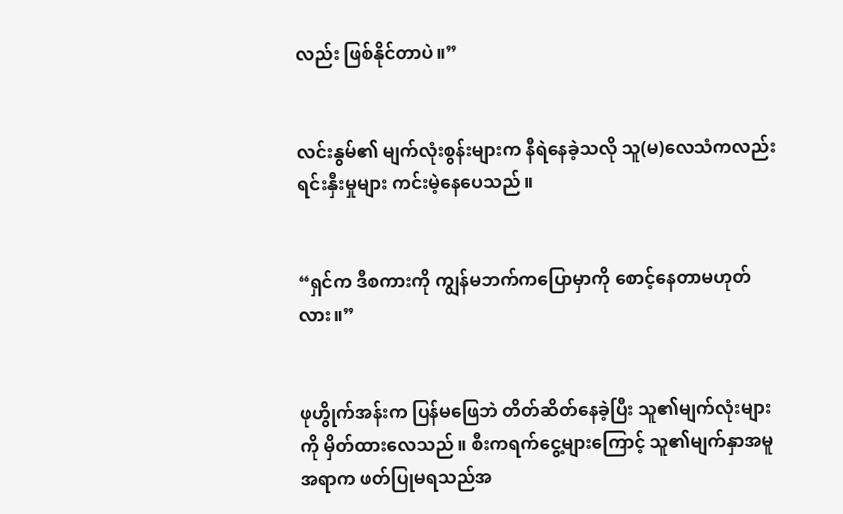လည်း ဖြစ်နိုင်တာပဲ။”


လင်းနွမ်၏ မျက်လုံးစွန်းများက နီရဲ‌နေခဲ့သလို သူ(မ)လေသံကလည်း ရင်းနှီးမှုများ ကင်းမဲ့နေပေသည်။


“ရှင်က ဒီစကားကို ကျွန်မဘက်ကပြောမှာကို စောင့်နေတာမဟုတ်လား။”


ဖုဟွိုက်အန်းက ပြန်မဖြေဘဲ တိတ်ဆိတ်နေခဲ့ပြီး သူ၏မျက်လုံးများကို မှိတ်ထားလေသည်။ စီးကရက်ငွေ့များကြောင့် သူ၏မျက်နှာအမူအရာက ဖတ်ပြုမရသည်အ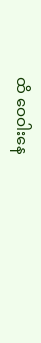ထိ ဝေဝါးနေ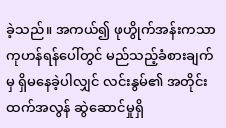ခဲ့သည်။ အကယ်၍ ဖုဟွိုက်အန်းကသာ ကုဟန်ရန်ပေါ်တွင် မည်သည့်ခံစားချက်မှ ရှိမနေခဲ့ပါလျှင် လင်းနွမ်၏ အတိုင်းထက်အလွန် ဆွဲဆောင်မှုရှိ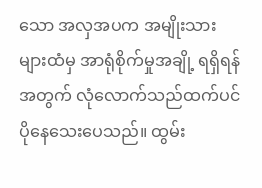သော အလှအပက အမျိုးသားများထံမှ အာရုံစိုက်မှုအချို့ ရရှိရန်အတွက် လုံလောက်သည်ထက်ပင် ပိုနေသေးပေသည်။ ထွမ်း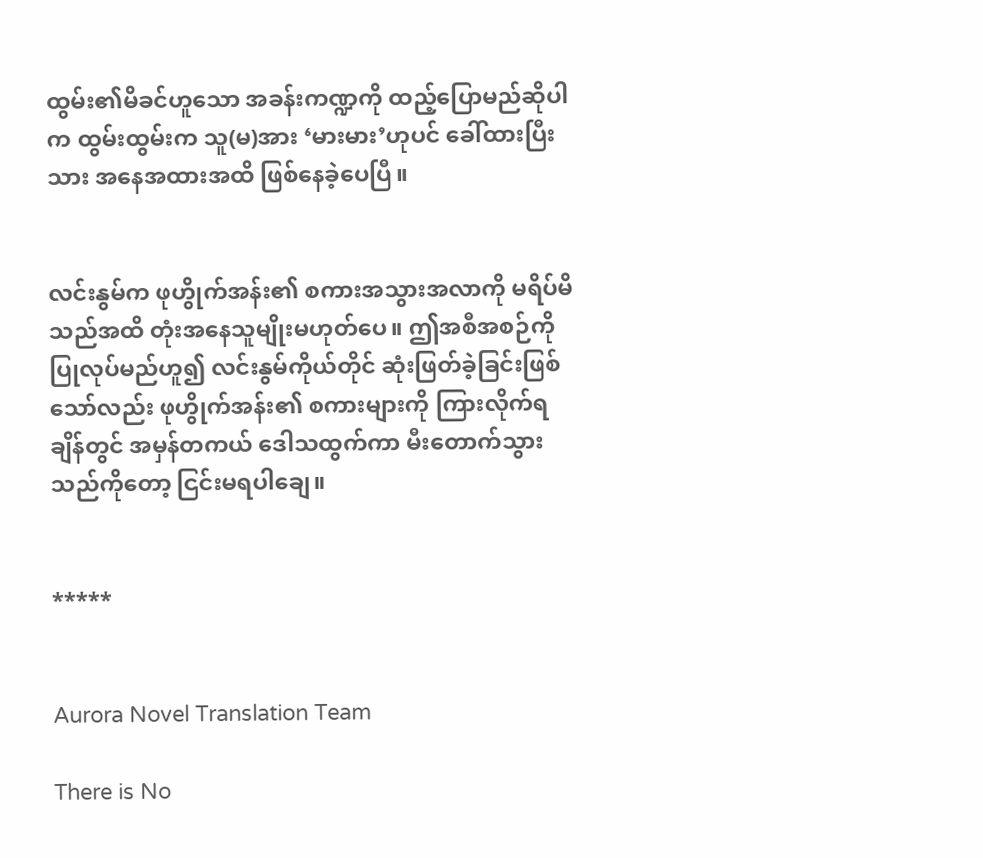ထွမ်း၏မိခင်ဟူသော အခန်းကဏ္ဍကို ထည့်ပြောမည်ဆိုပါက ထွမ်းထွမ်းက သူ(မ)အား ‘မားမား’ဟုပင် ခေါ်ထားပြီးသား အ‌နေအထားအထိ ဖြစ်နေခဲ့ပေပြီ။


လင်းနွမ်က ဖုဟွိုက်အန်း၏ စကားအသွားအလာကို မရိပ်မိသည်အထိ တုံးအနေသူမျိုးမဟုတ်ပေ။ ဤအစီအစဉ်ကို ပြုလုပ်မည်ဟူ၍ လင်းနွမ်ကိုယ်တိုင် ဆုံးဖြတ်ခဲ့ခြင်းဖြစ်သော်လည်း ဖုဟွိုက်အန်း၏ စကားများကို ကြားလိုက်ရချိန်တွင် အမှန်တကယ် ဒေါသထွက်ကာ မီးတောက်သွားသည်ကိုတော့ ငြင်းမရပါချေ။


*****


Aurora Novel Translation Team

There is No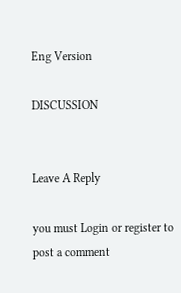Eng Version

DISCUSSION


Leave A Reply

you must Login or register to post a comment